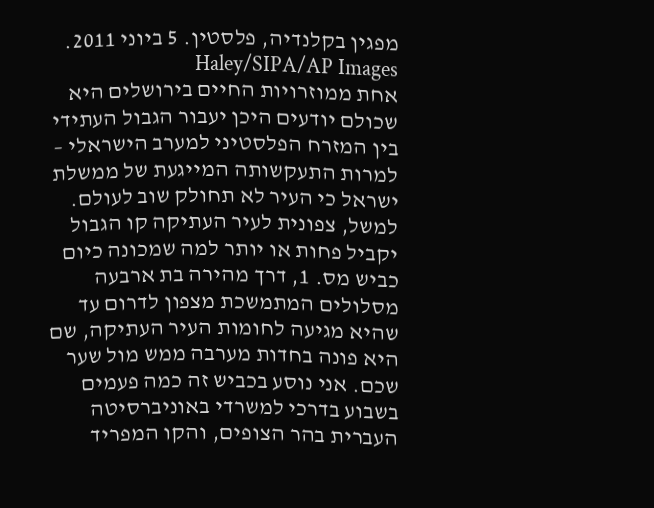מפגין בקלנדיה, פלסטין. 5 ביוני 2011. Haley/SIPA/AP Images
אחת ממוזרויות החיים בירושלים היא שכולם יודעים היכן יעבור הגבול העתידי בין המזרח הפלסטיני למערב הישראלי – למרות התעקשותה המייגעת של ממשלת ישראל כי העיר לא תחולק שוב לעולם. למשל, צפונית לעיר העתיקה קו הגבול יקביל פחות או יותר למה שמכונה כיום כביש מס. 1, דרך מהירה בת ארבעה מסלולים המתמשכת מצפון לדרום עד שהיא מגיעה לחומות העיר העתיקה, שם היא פונה בחדות מערבה ממש מול שער שכם. אני נוסע בכביש זה כמה פעמים בשבוע בדרכי למשרדי באוניברסיטה העברית בהר הצופים, והקו המפריד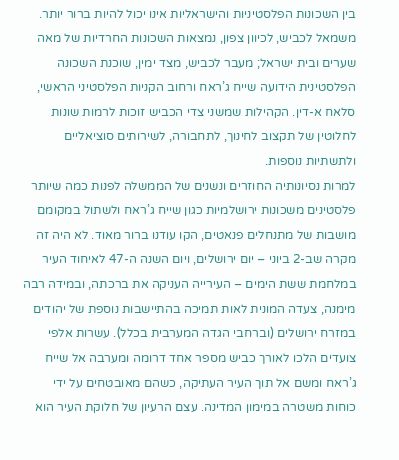בין השכונות הפלסטיניות והישראליות אינו יכול להיות ברור יותר. משמאל לכביש, לכיוון צפון, נמצאות השכונות החרדיות של מאה שערים ובית ישראל; מעבר לכביש, מצד ימין, שוכנת השכונה הפלסטינית הידועה שייח ג’ראח ורחוב הקניות הפלסטיני הראשי, סלאח א-דין. הקהילות שמשני צדי הכביש זוכות לרמות שונות לחלוטין של תקצוב לחינוך, לתחבורה, לשירותים סוציאליים ולתשתיות נוספות.
למרות נסיונותיה החוזרים ונשנים של הממשלה לפנות כמה שיותר פלסטינים משכונות ירושלמיות כגון שייח ג’ראח ולשתול במקומם מושבות של מתנחלים פנאטים, הקו עודנו ברור מאוד. לא היה זה מקרה שב-2 ביוני – יום ירושלים, ויום השנה ה-47 לאיחוד העיר במלחמת ששת הימים – העירייה העניקה את ברכתה, ובמידה רבה מימנה, צעדה המונית לאות תמיכה בהתיישבות נוספת של יהודים במזרח ירושלים (וברחבי הגדה המערבית בכלל). עשרות אלפי צועדים הלכו לאורך כביש מספר אחד דרומה ומערבה אל שייח ג’ראח ומשם אל תוך העיר העתיקה, כשהם מאובטחים על ידי כוחות משטרה במימון המדינה. עצם הרעיון של חלוקת העיר הוא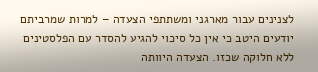לצנינים עבור מארגני ומשתתפי הצעדה – למרות שמרביתם יודעים היטב כי אין כל סיכוי להגיע להסדר עם הפלסטינים ללא חלוקה שכזו. הצעדה היוותה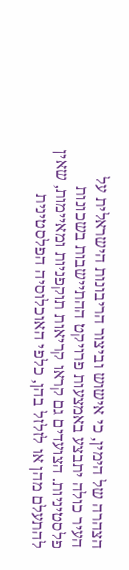הצהרה של הימין, כי אישוש וביצור הריבונות הישראלית על העיר כולה יתבצע באמצעות פרויקט ההתיישבות בשכונות פלסטיניות. הצועדים גם קראו קריאות תוקפניות ומאיימות, שאין להתעלם מהן או לזלזל בהן, כלפי האוכלוסיה הפלסטינית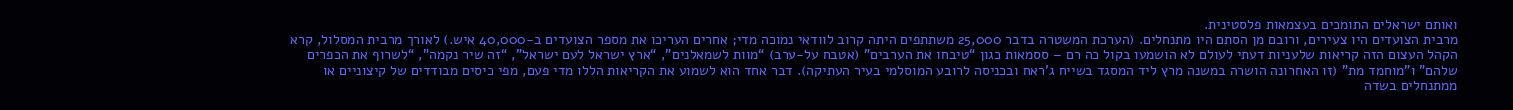ואותם ישראלים התומכים בעצמאות פלסטינית.
מרבית הצועדים היו צעירים, ורובם מן הסתם היו מתנחלים. (הערכת המשטרה בדבר 25,000 משתתפים היתה קרוב לוודאי נמוכה מדי; אחרים העריכו את מספר הצועדים ב-40,000 איש.) לאורך מרבית המסלול, קרא הקהל העצום הזה קריאות שלעניות דעתי לעולם לא הושמעו בקול כה רם – ססמאות כגון “טיבחו את הערבים” (אטבח על-ערב) “מוות לשמאלנים”, “ארץ ישראל לעם ישראל”, “זה שיר נקמה”, “לשרוף את הכפרים שלהם” ו”מוחמד מת” (זו האחרונה הושרה במשנה מרץ ליד המסגד בשייח ג’ראח ובכניסה לרובע המוסלמי בעיר העתיקה). דבר אחד הוא לשמוע את הקריאות הללו מדי פעם, מפי כיסים מבודדים של קיצוניים או ממתנחלים בשדה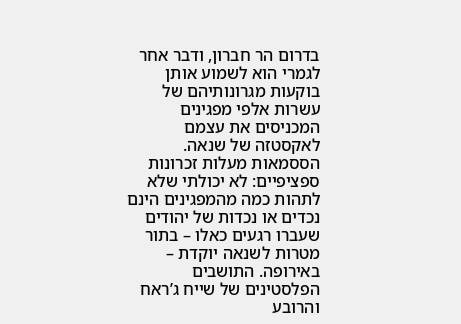בדרום הר חברון, ודבר אחר לגמרי הוא לשמוע אותן בוקעות מגרונותיהם של עשרות אלפי מפגינים המכניסים את עצמם לאקסטזה של שנאה. הססמאות מעלות זכרונות ספציפיים: לא יכולתי שלא לתהות כמה מהמפגינים הינם נכדים או נכדות של יהודים שעברו רגעים כאלו – בתור מטרות לשנאה יוקדת – באירופה. התושבים הפלסטינים של שייח ג’ראח והרובע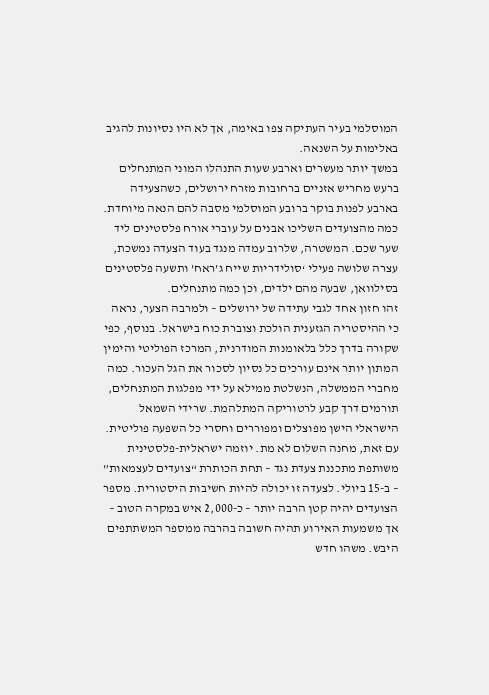המוסלמי בעיר העתיקה צפו באימה, אך לא היו נסיונות להגיב באלימות על השנאה.
במשך יותר מעשרים וארבע שעות התנהלו המוני המתנחלים ברעש מחריש אזניים ברחובות מזרח ירושלים, כשהצעידה בארבע לפנות בוקר ברובע המוסלמי מסבה להם הנאה מיוחדת. כמה מהצועדים השליכו אבנים על עוברי אורח פלסטינים ליד שער שכם. המשטרה, שלרוב עמדה מנגד בעוד הצעדה נמשכת, עצרה שלושה פעילי ‘סולידריות שייח ג’ראח’ ותשעה פלסטינים בסילוואן, שבעה מהם ילדים, וכן כמה מתנחלים.
זהו חזון אחד לגבי עתידה של ירושלים – ולמרבה הצער, נראה כי ההיסטריה הגזענית הולכת וצוברת כוח בישראל. בנוסף, כפי שקורה בדרך כלל בלאומנות המודרנית, המרכז הפוליטי והימין המתון יותר אינם עורכים כל נסיון לסכור את הגל העכור. כמה מחברי הממשלה, הנשלטת ממילא על ידי מפלגות המתנחלים, תורמים דרך קבע לרטוריקה המתלהמת. שרידי השמאל הישראלי הישן מפוצלים ומפוררים וחסרי כל השפעה פוליטית.
עם זאת, מחנה השלום לא מת. יוזמה ישראלית-פלסטינית משותפת מתכננת צעדת נגד – תחת הכותרת “צועדים לעצמאות” – ב-15 ביולי. לצעדה זו יכולה להיות חשיבות היסטורית. מספר הצועדים יהיה קטן הרבה יותר – כ-2,000 איש במקרה הטוב – אך משמעות האירוע תהיה חשובה בהרבה ממספר המשתתפים היבש. משהו חדש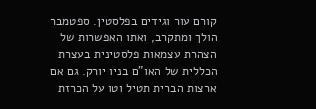קורם עור וגידים בפלסטין. ספטמבר הולך ומתקרב, ואתו האפשרות של הצהרת עצמאות פלסטינית בעצרת הכללית של האו”ם בניו יורק. גם אם ארצות הברית תטיל וטו על הכרזת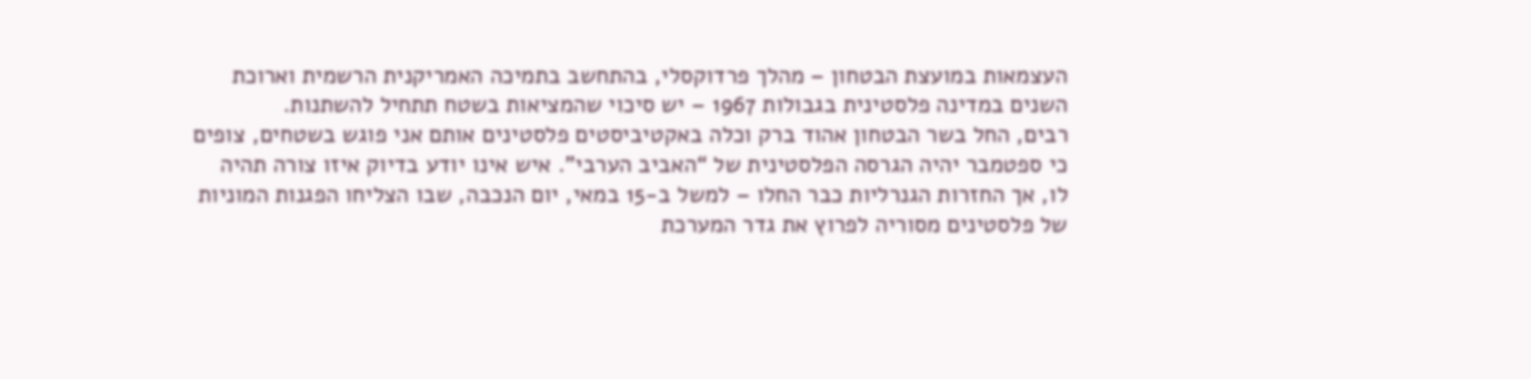העצמאות במועצת הבטחון – מהלך פרדוקסלי, בהתחשב בתמיכה האמריקנית הרשמית וארוכת השנים במדינה פלסטינית בגבולות 1967 – יש סיכוי שהמציאות בשטח תתחיל להשתנות.
רבים, החל בשר הבטחון אהוד ברק וכלה באקטיביסטים פלסטינים אותם אני פוגש בשטחים, צופים כי ספטמבר יהיה הגרסה הפלסטינית של “האביב הערבי”. איש אינו יודע בדיוק איזו צורה תהיה לו, אך החזרות הגנרליות כבר החלו – למשל ב-15 במאי, יום הנכבה, שבו הצליחו הפגנות המוניות של פלסטינים מסוריה לפרוץ את גדר המערכת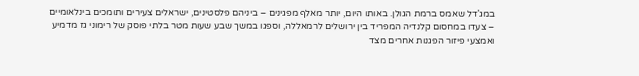במג’דל שאמס ברמת הגולן. באותו היום, יותר מאלף מפגינים – ביניהם פלסטינים, ישראלים צעירים ותומכים בינלאומיים – צעדו במחסום קלנדיה המפריד בין ירושלים לרמאללה, וספגו במשך שבע שעות מטר בלתי פוסק של רימוני גז מדמיע ואמצעי פיזור הפגנות אחרים מצד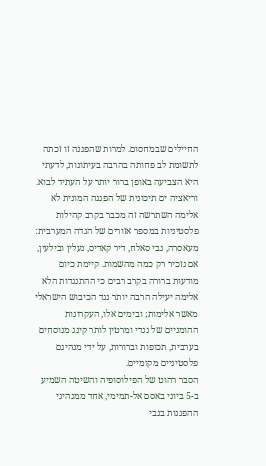החיילים שבמחסום. למרות שהפגנה זו זכתה לתשומת לב פחותה בהרבה בעיתונות, לדעתי היא הצביעה באופן ברור יותר על העתיד לבוא.
וריאציה ים תיכונית של הפגנה המונית לא אלימה השתרשה זה מכבר בקרב קהילות פלסטיניות במספר אזורים של הגדה המערבית: מעאסרה, נבי סאלח, דיר קאדיס, נעלין ובילעין, אם נזכיר רק כמה מהשמות. קיימת כיום מודעות ברורה בקרב רבים כי ההתנגדות הלא אלימה יעילה הרבה יותר נגד הכיבוש הישראלי מאשר אלימות; ובימים אלו, העקרונות ההומניים של גנדי ומרטין לותר קינג מנוסחים בערבית, תכופות וברורות, על ידי מנהיגם פלסטיניים מקומיים.
הסבר רהוט של הפילוסופיה והשיטה השמיע ב-5 ביוני באסם אל-תמימי, אחד ממנהיגי ההפגנות בנבי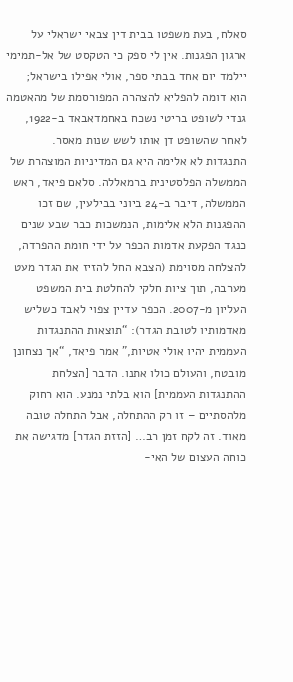סאלח, בעת משפטו בבית דין צבאי ישראלי על ארגון הפגנות. אין לי ספק כי הטקסט של אל-תמימי יילמד יום אחד בבתי ספר, אולי אפילו בישראל; הוא דומה להפליא להצהרה המפורסמת של מהאטמה גנדי לשופט בריטי נשכח באחמדאבאד ב-1922, לאחר שהשופט דן אותו לשש שנות מאסר.
התנגדות לא אלימה היא גם המדיניות המוצהרת של הממשלה הפלסטינית ברמאללה. סלאם פיאד, ראש הממשלה, דיבר ב-24 ביוני בבילעין, שם זכו ההפגנות הלא אלימות, הנמשכות כבר שבע שנים כנגד הפקעת אדמות הכפר על ידי חומת ההפרדה, להצלחה מסוימת (הצבא החל להזיז את הגדר מעט מערבה, תוך ציות חלקי להחלטת בית המשפט העליון מ-2007. הכפר עדיין צפוי לאבד כשליש מאדמותיו לטובת הגדר): “תוצאות ההתנגדות העממית יהיו אולי אטיות,” אמר פיאד, “אך נצחונן מובטח, והעולם כולו אתנו. הדבר [הצלחת ההתנגדות העממית] הוא בלתי נמנע. הוא רחוק מלהסתיים – זו רק ההתחלה, אבל התחלה טובה מאוד. זה לקח זמן רב… [הזזת הגדר] מדגישה את כוחה העצום של האי-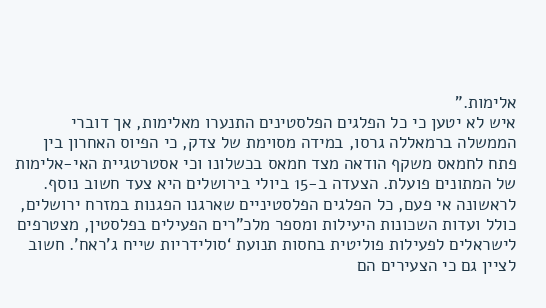אלימות.”
איש לא יטען כי כל הפלגים הפלסטינים התנערו מאלימות, אך דוברי הממשלה ברמאללה גרסו, במידה מסוימת של צדק, כי הפיוס האחרון בין פתח לחמאס משקף הודאה מצד חמאס בכשלונו וכי אסטרטגיית האי-אלימות של המתונים פועלת. הצעדה ב-15 ביולי בירושלים היא צעד חשוב נוסף. לראשונה אי פעם, כל הפלגים הפלסטיניים שארגנו הפגנות במזרח ירושלים, כולל ועדות השכונות היעילות ומספר מלכ”רים הפעילים בפלסטין, מצטרפים לישראלים לפעילות פוליטית בחסות תנועת ‘סולידריות שייח ג’ראח’. חשוב לציין גם כי הצעירים הם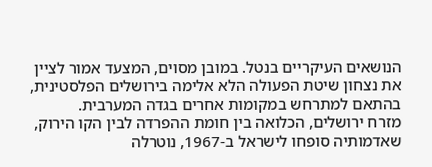הנושאים העיקריים בנטל. במובן מסוים, המצעד אמור לציין את נצחון שיטת הפעולה הלא אלימה בירושלים הפלסטינית, בהתאם למתרחש במקומות אחרים בגדה המערבית.
מזרח ירושלים, הכלואה בין חומת ההפרדה לבין הקו הירוק, שאדמותיה סופחו לישראל ב-1967, נוטרלה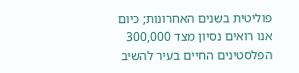פוליטית בשנים האחרונות; כיום אנו רואים נסיון מצד 300,000 הפלסטינים החיים בעיר להשיב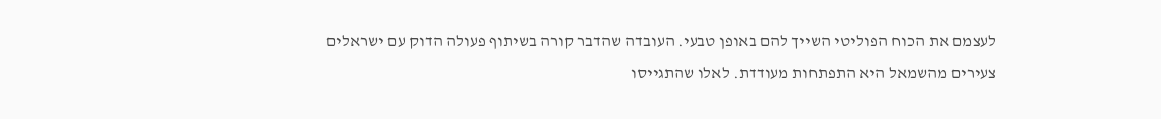לעצמם את הכוח הפוליטי השייך להם באופן טבעי. העובדה שהדבר קורה בשיתוף פעולה הדוק עם ישראלים צעירים מהשמאל היא התפתחות מעודדת. לאלו שהתגייסו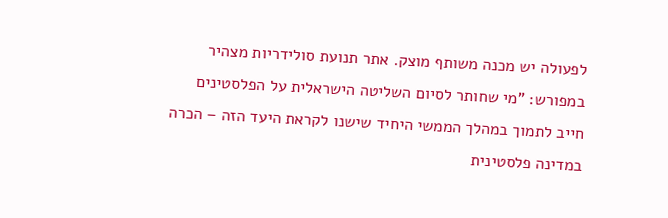לפעולה יש מכנה משותף מוצק. אתר תנועת סולידריות מצהיר במפורש: ”מי שחותר לסיום השליטה הישראלית על הפלסטינים חייב לתמוך במהלך הממשי היחיד שישנו לקראת היעד הזה – הכרה במדינה פלסטינית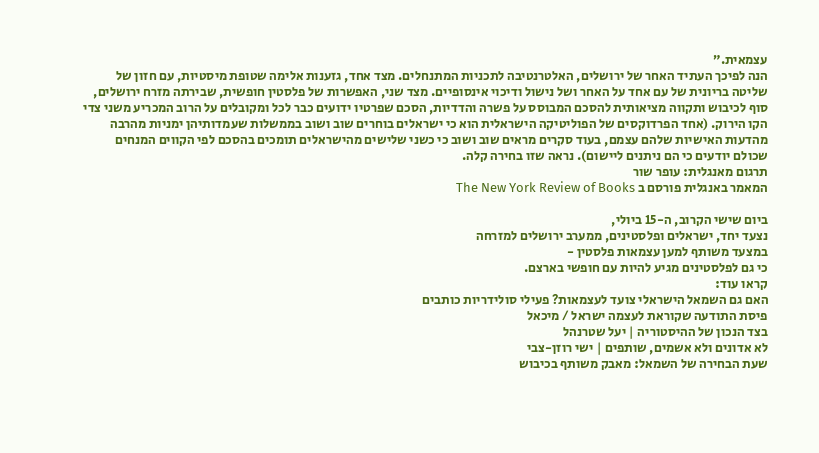עצמאית.”
הנה לפיכך העתיד האחר של ירושלים, האלטרנטיבה לתכניות המתנחלים. מצד אחד, גזענות אלימה שטופת מיסטיות, עם חזון של שליטה בריונית של עם אחד על האחר ושל נישול ודיכוי אינסופיים. מצד שני, האפשרות של פלסטין חופשית, שבירתה מזרח ירושלים, סוף לכיבוש ותקווה מציאותית להסכם המבוסס על פשרה והדדיות, הסכם שפרטיו ידועים כבר לכל ומקובלים על הרוב המכריע משני צדי הקו הירוק. (אחד הפרדוקסים של הפוליטיקה הישראלית הוא כי ישראלים בוחרים שוב ושוב בממשלות שעמדותיהן ימניות מהרבה מהדעות האישיות שלהם עצמם, בעוד סקרים מראים שוב ושוב כי כשני שלישים מהישראלים תומכים בהסכם לפי הקווים המנחים שכולם יודעים כי הם ניתנים ליישום). נראה שזו בחירה קלה.
תרגום מאנגלית: עופר שור
המאמר באנגלית פורסם ב The New York Review of Books

ביום שישי הקרוב, ה-15 ביולי,
נצעד יחד, ישראלים ופלסטינים, ממערב ירושלים למזרחה
במצעד משותף למען עצמאות פלסטין -
כי גם לפלסטינים מגיע להיות עם חופשי בארצם.
קראו עוד:
האם גם השמאל הישראלי צועד לעצמאות? פעילי סולידריות כותבים
פיסת התודעה שקוראת לעצמה ישראל / מיכאל
בצד הנכון של ההיסטוריה | יעל שטרנהל
לא אדונים ולא אשמים, שותפים | ישי רוזן-צבי
שעת הבחירה של השמאל: מאבק משותף בכיבוש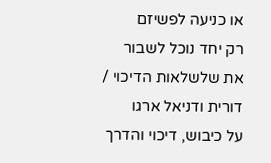או כניעה לפשיזם
רק יחד נוכל לשבור את שלשלאות הדיכוי / דורית ודניאל ארגו
על כיבוש, דיכוי והדרך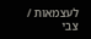לעצמאות / צבי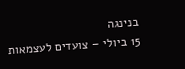בנינגה
15 ביולי – צועדים לעצמאות